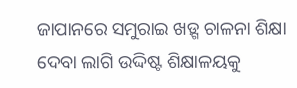ଜାପାନରେ ସମୁରାଇ ଖଡ଼୍ଗ ଚାଳନା ଶିକ୍ଷା ଦେବା ଲାଗି ଉଦ୍ଦିଷ୍ଟ ଶିକ୍ଷାଳୟକୁ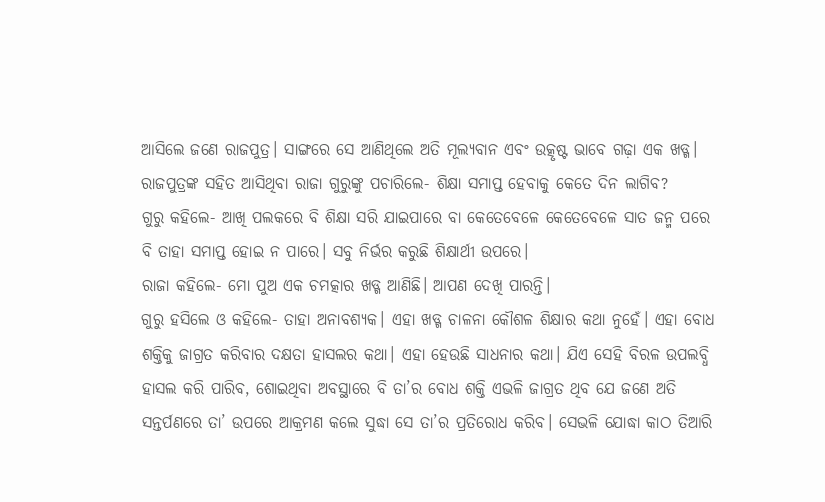ଆସିଲେ ଜଣେ ରାଜପୁତ୍ର। ସାଙ୍ଗରେ ସେ ଆଣିଥିଲେ ଅତି ମୂଲ୍ୟବାନ ଏବଂ ଉତ୍କୃଷ୍ଟ ଭାବେ ଗଢ଼ା ଏକ ଖଡ୍ଗ। ରାଜପୁତ୍ରଙ୍କ ସହିତ ଆସିଥିବା ରାଜା ଗୁରୁଙ୍କୁ ପଚାରିଲେ- ଶିକ୍ଷା ସମାପ୍ତ ହେବାକୁ କେତେ ଦିନ ଲାଗିବ?
ଗୁରୁ କହିଲେ- ଆଖି ପଲକରେ ବି ଶିକ୍ଷା ସରି ଯାଇପାରେ ବା କେତେବେଳେ କେତେବେଳେ ସାତ ଜନ୍ମ ପରେ ବି ତାହା ସମାପ୍ତ ହୋଇ ନ ପାରେ। ସବୁ ନିର୍ଭର କରୁଛି ଶିକ୍ଷାର୍ଥୀ ଉପରେ।
ରାଜା କହିଲେ- ମୋ ପୁଅ ଏକ ଚମତ୍କାର ଖଡ୍ଗ ଆଣିଛି। ଆପଣ ଦେଖି ପାରନ୍ତି।
ଗୁରୁ ହସିଲେ ଓ କହିଲେ- ତାହା ଅନାବଶ୍ୟକ। ଏହା ଖଡ୍ଗ ଚାଳନା କୌଶଳ ଶିକ୍ଷାର କଥା ନୁହେଁ। ଏହା ବୋଧ ଶକ୍ତିକୁ ଜାଗ୍ରତ କରିବାର ଦକ୍ଷତା ହାସଲର କଥା। ଏହା ହେଉଛି ସାଧନାର କଥା। ଯିଏ ସେହି ବିରଳ ଉପଲବ୍ଧି ହାସଲ କରି ପାରିବ, ଶୋଇଥିବା ଅବସ୍ଥାରେ ବି ତା’ର ବୋଧ ଶକ୍ତି ଏଭଳି ଜାଗ୍ରତ ଥିବ ଯେ ଜଣେ ଅତି ସନ୍ତର୍ପଣରେ ତା’ ଉପରେ ଆକ୍ରମଣ କଲେ ସୁଦ୍ଧା ସେ ତା’ର ପ୍ରତିରୋଧ କରିବ। ସେଭଳି ଯୋଦ୍ଧା କାଠ ତିଆରି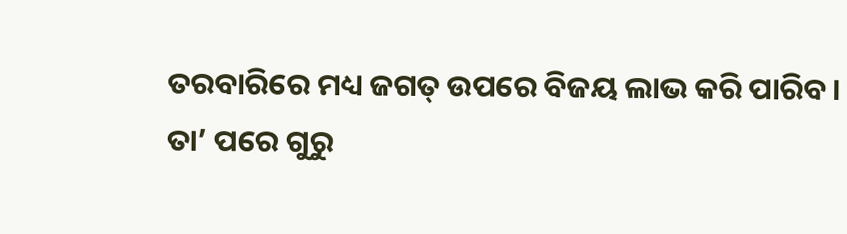ତରବାରିରେ ମଧ୍ୟ ଜଗତ୍ ଉପରେ ବିଜୟ ଲାଭ କରି ପାରିବ।
ତା’ ପରେ ଗୁରୁ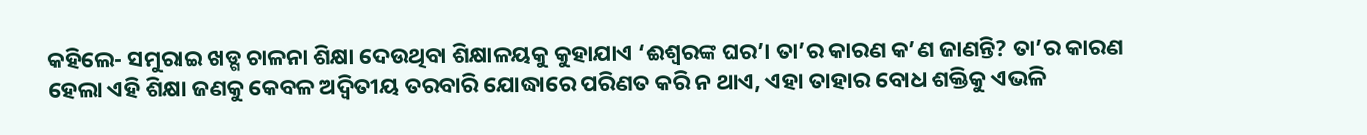କହିଲେ- ସମୁରାଇ ଖଡ୍ଗ ଚାଳନା ଶିକ୍ଷା ଦେଉଥିବା ଶିକ୍ଷାଳୟକୁ କୁହାଯାଏ ‘ଈଶ୍ବରଙ୍କ ଘର’। ତା’ର କାରଣ କ’ଣ ଜାଣନ୍ତି? ତା’ର କାରଣ ହେଲା ଏହି ଶିକ୍ଷା ଜଣକୁ କେବଳ ଅଦ୍ବିତୀୟ ତରବାରି ଯୋଦ୍ଧାରେ ପରିଣତ କରି ନ ଥାଏ, ଏହା ତାହାର ବୋଧ ଶକ୍ତିକୁ ଏଭଳି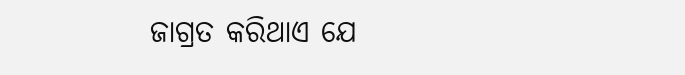ଜାଗ୍ରତ କରିଥାଏ ଯେ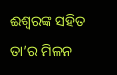ଈଶ୍ବରଙ୍କ ସହିତ ତା’ର ମିଳନ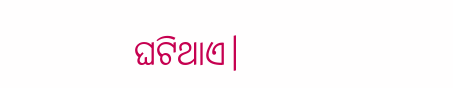ଘଟିଥାଏ।